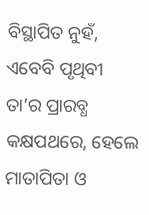ବିସ୍ଥାପିତ ନୁହଁ, ଏବେବି ପୃଥିବୀ ତା’ର ପ୍ରାରବ୍ଧ କକ୍ଷପଥରେ, ହେଲେ ମାତାପିତା ଓ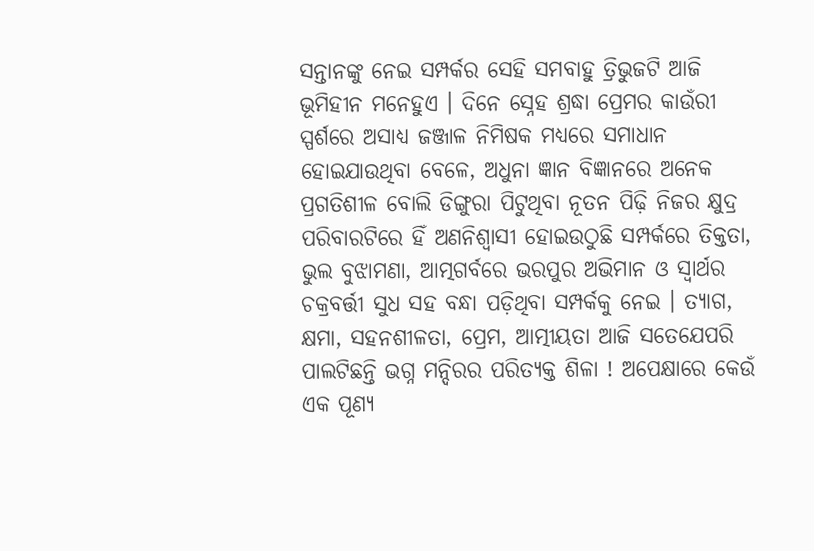ସନ୍ତାନଙ୍କୁ ନେଇ ସମ୍ପର୍କର ସେହି ସମବାହୁ ତ୍ରିଭୁଜଟି ଆଜି ଭୂମିହୀନ ମନେହୁଏ । ଦିନେ ସ୍ନେହ ଶ୍ରଦ୍ଧା ପ୍ରେମର କାଉଁରୀ ସ୍ପର୍ଶରେ ଅସାଧ୍ୟ ଜଞ୍ଜାଳ ନିମିଷକ ମଧ୍ୟରେ ସମାଧାନ ହୋଇଯାଉଥିବା ବେଳେ, ଅଧୁନା ଜ୍ଞାନ ବିଜ୍ଞାନରେ ଅନେକ ପ୍ରଗତିଶୀଳ ବୋଲି ଡିଙ୍ଗୁରା ପିଟୁଥିବା ନୂତନ ପିଢ଼ି ନିଜର କ୍ଷୁଦ୍ର ପରିବାରଟିରେ ହିଁ ଅଣନିଶ୍ୱାସୀ ହୋଇଉଠୁଛି ସମ୍ପର୍କରେ ତିକ୍ତତା, ଭୁଲ ବୁଝାମଣା, ଆତ୍ମଗର୍ବରେ ଭରପୁର ଅଭିମାନ ଓ ସ୍ୱାର୍ଥର ଚକ୍ରବର୍ତ୍ତୀ ସୁଧ ସହ ବନ୍ଧା ପଡ଼ିଥିବା ସମ୍ପର୍କକୁ ନେଇ । ତ୍ୟାଗ, କ୍ଷମା, ସହନଶୀଳତା, ପ୍ରେମ, ଆତ୍ମୀୟତା ଆଜି ସତେଯେପରି ପାଲଟିଛନ୍ତି ଭଗ୍ନ ମନ୍ଦିରର ପରିତ୍ୟକ୍ତ ଶିଳା ! ଅପେକ୍ଷାରେ କେଉଁ ଏକ ପୂଣ୍ୟ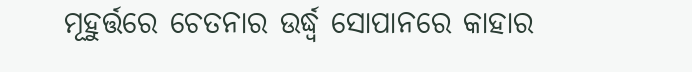ମୂହୁର୍ତ୍ତରେ ଚେତନାର ଉର୍ଦ୍ଧ୍ୱ ସୋପାନରେ କାହାର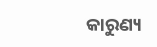କାରୁଣ୍ୟ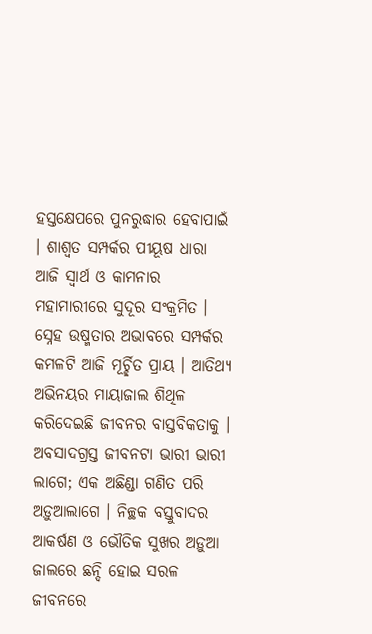ହସ୍ତକ୍ଷେପରେ ପୁନରୁଦ୍ଧାର ହେବାପାଇଁ । ଶାଶ୍ୱତ ସମ୍ପର୍କର ପୀୟୂଷ ଧାରା ଆଜି ସ୍ୱାର୍ଥ ଓ କାମନାର ମହାମାରୀରେ ସୁଦୂର ସଂକ୍ରମିତ । ସ୍ନେହ ଉଷ୍ମତାର ଅଭାବରେ ସମ୍ପର୍କର କମଳଟି ଆଜି ମୂର୍ଚ୍ଛିତ ପ୍ରାୟ । ଆତିଥ୍ୟ ଅଭିନୟର ମାୟାଜାଲ ଶିଥିଳ କରିଦେଇଛି ଜୀବନର ବାସ୍ତବିକତାକୁ । ଅବସାଦଗ୍ରସ୍ତ ଜୀବନଟା ଭାରୀ ଭାରୀ ଲାଗେ; ଏକ ଅଛିଣ୍ଡା ଗଣିତ ପରି ଅଡ଼ୁଆଲାଗେ । ନିଚ୍ଛକ ବସ୍ତୁବାଦର ଆକର୍ଷଣ ଓ ଭୌତିକ ସୁଖର ଅଡ଼ୁଆ ଜାଲରେ ଛନ୍ଦି ହୋଇ ସରଳ ଜୀବନରେ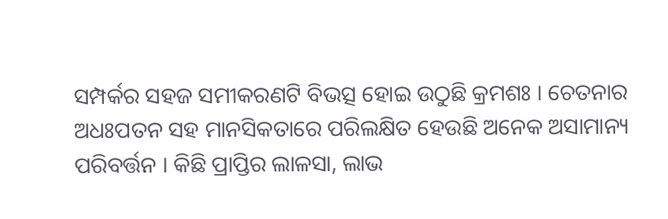ସମ୍ପର୍କର ସହଜ ସମୀକରଣଟି ବିଭତ୍ସ ହୋଇ ଉଠୁଛି କ୍ରମଶଃ । ଚେତନାର ଅଧଃପତନ ସହ ମାନସିକତାରେ ପରିଲକ୍ଷିତ ହେଉଛି ଅନେକ ଅସାମାନ୍ୟ ପରିବର୍ତ୍ତନ । କିଛି ପ୍ରାପ୍ତିର ଲାଳସା, ଲାଭ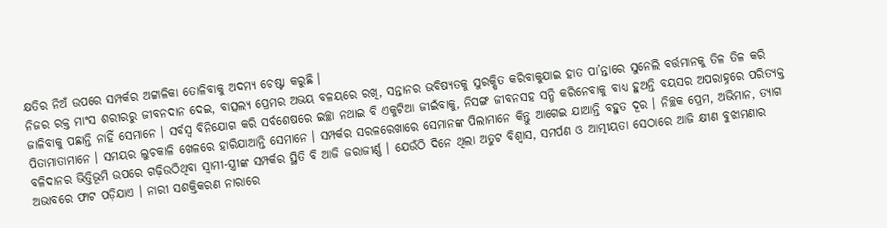କ୍ଷତିର ନିଅଁ ଉପରେ ସମ୍ପର୍କର ଅଟ୍ଟାଳିକା ତୋଳିବାକୁ ଅଦମ୍ୟ ଚେଷ୍ଟା କରୁଛି ।
ନିଜର ରକ୍ତ ମାଂସ ଶରୀରରୁ ଜୀବନଦାନ ଦେଇ, ବାତ୍ସଲ୍ୟ ପ୍ରେମର ଅଭୟ ବଳୟରେ ରଖି, ସନ୍ତାନର ଭବିଷ୍ୟତକୁ ସୁରକ୍ଷିତ କରିବାକୁଯାଇ ହାତ ପା’ନ୍ତାରେ ସୁନେଲି ବର୍ତ୍ତମାନକୁ ତିଳ ତିଳ କରି ଜାଳିବାକୁ ପଛାନ୍ତି ନାହିଁ ସେମାନେ । ସର୍ବସ୍ୱ ବିନିଯୋଗ କରି ସର୍ବଶେଷରେ ଇଚ୍ଛା ନଥାଇ ବି ଏକୁଟିଆ ଜୀଇଁବାକୁ, ନିସଙ୍ଗ ଜୀବନସହ ସନ୍ଧି କରିନେବାକୁ ବାଧ୍ୟ ହୁଅନ୍ତି ବୟସର ଅପରାହ୍ନରେ ପରିତ୍ୟକ୍ତ ପିତାମାତାମାନେ । ସମୟର ଲୁଚକାଳି ଖେଳରେ ହାରିଯାଆନ୍ତି ସେମାନେ । ସମ୍ପର୍କର ସରଳରେଖାରେ ସେମାନଙ୍କ ପିଲାମାନେ କିନ୍ତୁ ଆଗେଇ ଯାଆନ୍ତି ବହୁତ ଦୂର । ନିଚ୍ଛକ ପ୍ରେମ, ଅଭିମାନ, ତ୍ୟାଗ ବଳିଦାନର ଭିତ୍ତିଭୂମି ଉପରେ ଗଢ଼ିଉଠିଥିବା ସ୍ୱାମୀ-ସ୍ତ୍ରୀଙ୍କ ସମ୍ପର୍କର ସ୍ଥିତି ବି ଆଜି ଜରାଜୀର୍ଣ୍ଣ । ଯେଉଁଠି ଦିନେ ଥିଲା ଅତୁଟ ବିଶ୍ୱାସ, ସମର୍ପଣ ଓ ଆତ୍ମୀୟତା ସେଠାରେ ଆଜି କ୍ଷୀଣ ବୁଝାମଣାର ଅଭାବରେ ଫାଟ ପଡ଼ିଯାଏ । ନାରୀ ସଶକ୍ତିକରଣ ନାରାରେ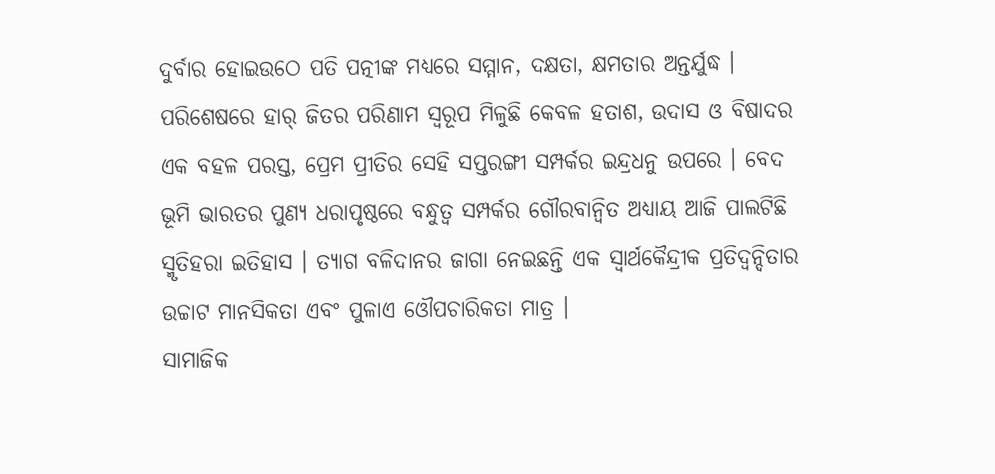ଦୁର୍ବାର ହୋଇଉଠେ ପତି ପତ୍ନୀଙ୍କ ମଧ୍ୟରେ ସମ୍ମାନ, ଦକ୍ଷତା, କ୍ଷମତାର ଅନ୍ତର୍ଯୁଦ୍ଧ । ପରିଶେଷରେ ହାର୍ ଜିତର ପରିଣାମ ସ୍ୱରୂପ ମିଳୁଛି କେବଳ ହତାଶ, ଉଦାସ ଓ ବିଷାଦର ଏକ ବହଳ ପରସ୍ତ, ପ୍ରେମ ପ୍ରୀତିର ସେହି ସପ୍ତରଙ୍ଗୀ ସମ୍ପର୍କର ଇନ୍ଦ୍ରଧନୁ ଉପରେ । ବେଦ ଭୂମି ଭାରତର ପୁଣ୍ୟ ଧରାପୃଷ୍ଠରେ ବନ୍ଧୁତ୍ୱ ସମ୍ପର୍କର ଗୌରବାନ୍ୱିତ ଅଧ୍ୟାୟ ଆଜି ପାଲଟିଛି ସ୍ମୃତିହରା ଇତିହାସ । ତ୍ୟାଗ ବଳିଦାନର ଜାଗା ନେଇଛନ୍ତି ଏକ ସ୍ୱାର୍ଥକୈନ୍ଦ୍ରୀକ ପ୍ରତିଦ୍ୱନ୍ଦିତାର ଉଚ୍ଚାଟ ମାନସିକତା ଏବଂ ପୁଳାଏ ଓୌପଚାରିକତା ମାତ୍ର ।
ସାମାଜିକ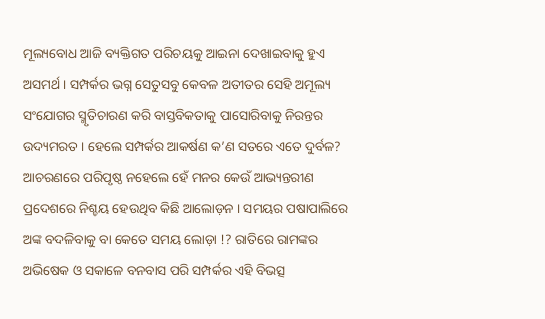ମୂଲ୍ୟବୋଧ ଆଜି ବ୍ୟକ୍ତିଗତ ପରିଚୟକୁ ଆଇନା ଦେଖାଇବାକୁ ହୁଏ ଅସମର୍ଥ । ସମ୍ପର୍କର ଭଗ୍ନ ସେତୁସବୁ କେବଳ ଅତୀତର ସେହି ଅମୂଲ୍ୟ ସଂଯୋଗର ସ୍ମୃତିଚାରଣ କରି ବାସ୍ତବିକତାକୁ ପାସୋରିବାକୁ ନିରନ୍ତର ଉଦ୍ୟମରତ । ହେଲେ ସମ୍ପର୍କର ଆକର୍ଷଣ କ’ଣ ସତରେ ଏତେ ଦୁର୍ବଳ? ଆଚରଣରେ ପରିପୃଷ୍ଠ ନହେଲେ ହେଁ ମନର କେଉଁ ଆଭ୍ୟନ୍ତରୀଣ ପ୍ରଦେଶରେ ନିଶ୍ଚୟ ହେଉଥିବ କିଛି ଆଲୋଡ଼ନ । ସମୟର ପଷାପାଲିରେ ଅଙ୍କ ବଦଳିବାକୁ ବା କେତେ ସମୟ ଲୋଡ଼ା !? ରାତିରେ ରାମଙ୍କର ଅଭିଷେକ ଓ ସକାଳେ ବନବାସ ପରି ସମ୍ପର୍କର ଏହି ବିଭତ୍ସ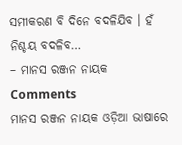ସମୀକରଣ ବି ଦିନେ ବଦଳିଯିବ । ହଁ ନିଶ୍ଚୟ ବଦଳିବ…
– ମାନସ ରଞ୍ଜନ ନାୟକ
Comments
ମାନସ ରଞ୍ଜନ ନାୟକ ଓଡ଼ିଆ ଭାଷାରେ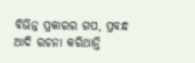ବିଭିନ୍ନ ପ୍ରକାରର ଗପ, ପ୍ରବନ୍ଧ ଆଦି ରଚନା କରିଥାନ୍ତି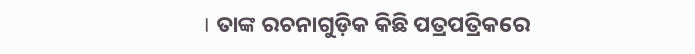। ତାଙ୍କ ରଚନାଗୁଡ଼ିକ କିଛି ପତ୍ରପତ୍ରିକରେ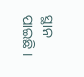ସ୍ଥାନ ପାଇଛି ।